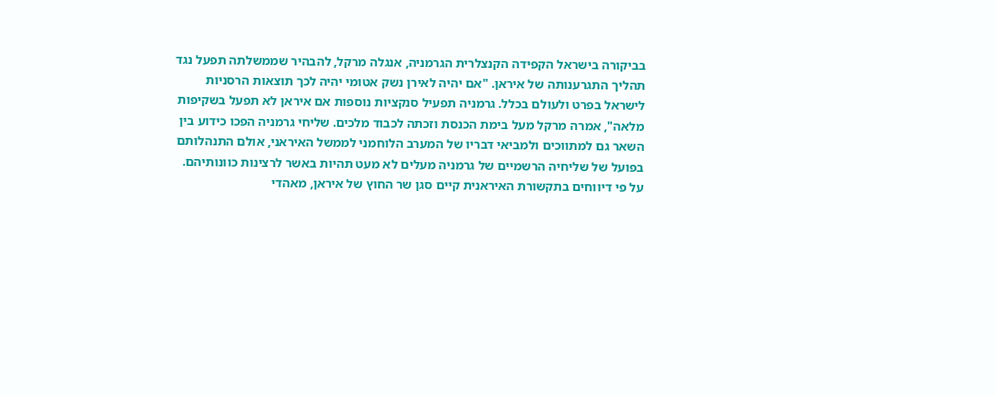בביקורה בישראל הקפידה הקנצלרית הגרמניה, אנגלה מרקל, להבהיר שממשלתה תפעל נגד תהליך התגרענותה של איראן. "אם יהיה לאירן נשק אטומי יהיה לכך תוצאות הרסניות לישראל בפרט ולעולם בכלל. גרמניה תפעיל סנקציות נוספות אם איראן לא תפעל בשקיפות מלאה", אמרה מרקל מעל בימת הכנסת וזכתה לכבוד מלכים. שליחי גרמניה הפכו כידוע בין השאר גם למתווכים ולמביאי דבריו של המערב הלוחמני לממשל האיראני, אולם התנהלותם בפועל של שליחיה הרשמיים של גרמניה מעלים לא מעט תהיות באשר לרצינות כוונותיהם.
על פי דיווחים בתקשורת האיראנית קיים סגן שר החוץ של איראן, מאהדי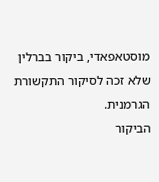מוסטאפאדי, ביקור בברלין שלא זכה לסיקור התקשורת הגרמנית.
הביקור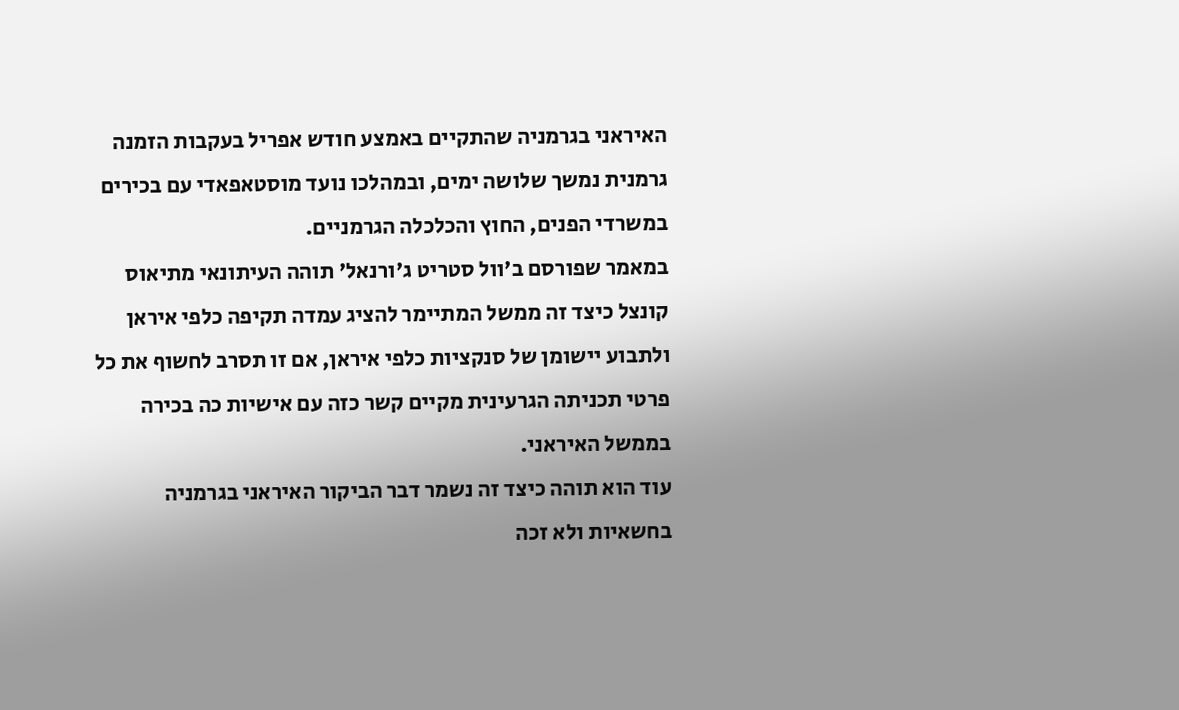האיראני בגרמניה שהתקיים באמצע חודש אפריל בעקבות הזמנה גרמנית נמשך שלושה ימים, ובמהלכו נועד מוסטאפאדי עם בכירים במשרדי הפנים, החוץ והכלכלה הגרמניים.
במאמר שפורסם ב'וול סטריט ג'ורנאל' תוהה העיתונאי מתיאוס קונצל כיצד זה ממשל המתיימר להציג עמדה תקיפה כלפי איראן ולתבוע יישומן של סנקציות כלפי איראן, אם זו תסרב לחשוף את כל פרטי תכניתה הגרעינית מקיים קשר כזה עם אישיות כה בכירה בממשל האיראני.
עוד הוא תוהה כיצד זה נשמר דבר הביקור האיראני בגרמניה בחשאיות ולא זכה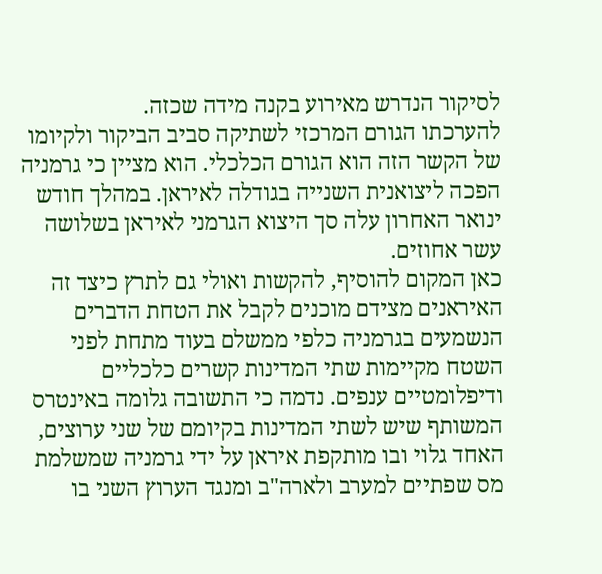לסיקור הנדרש מאירוע בקנה מידה שכזה.
להערכתו הגורם המרכזי לשתיקה סביב הביקור ולקיומו של הקשר הזה הוא הגורם הכלכלי. הוא מציין כי גרמניה הפכה ליצואנית השנייה בגודלה לאיראן. במהלך חודש ינואר האחרון עלה סך היצוא הגרמני לאיראן בשלושה עשר אחוזים.
כאן המקום להוסיף, להקשות ואולי גם לתרץ כיצד זה האיראנים מצידם מוכנים לקבל את הטחת הדברים הנשמעים בגרמניה כלפי ממשלם בעוד מתחת לפני השטח מקיימות שתי המדינות קשרים כלכליים ודיפלומטיים ענפים. נדמה כי התשובה גלומה באינטרס המשותף שיש לשתי המדינות בקיומם של שני ערוצים, האחד גלוי ובו מותקפת איראן על ידי גרמניה שמשלמת מס שפתיים למערב ולארה"ב ומנגד הערוץ השני בו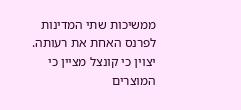ממשיכות שתי המדינות לפרנס האחת את רעותה. יצוין כי קונצל מציין כי המוצרים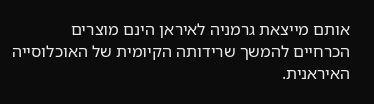אותם מייצאת גרמניה לאיראן הינם מוצרים הכרחיים להמשך שרידותה הקיומית של האוכלוסייה האיראנית.